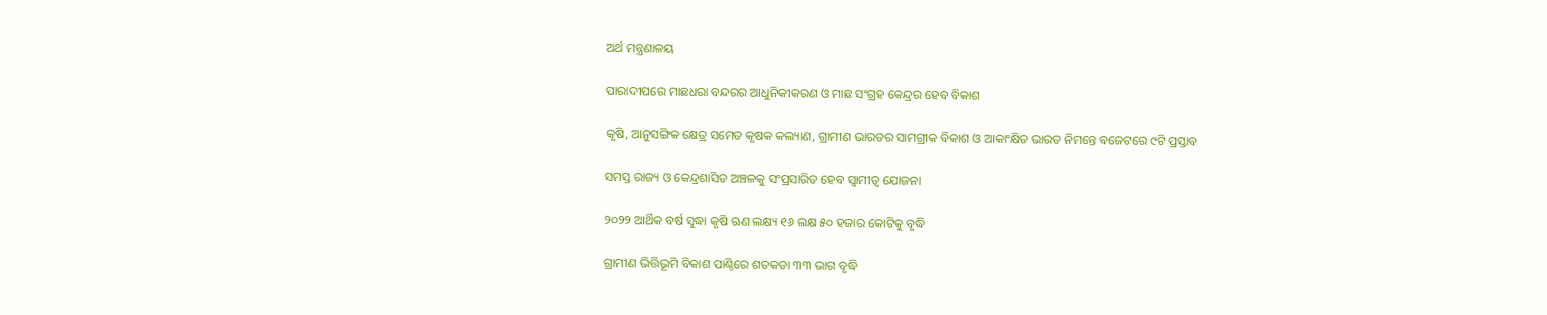ଅର୍ଥ ମନ୍ତ୍ରଣାଳୟ

ପାରାଦୀପରେ ମାଛଧରା ବନ୍ଦରର ଆଧୁନିକୀକରଣ ଓ ମାଛ ସଂଗ୍ରହ କେନ୍ଦ୍ରର ହେବ ବିକାଶ

କୃଷି, ଆନୁସଙ୍ଗିକ କ୍ଷେତ୍ର ସମେତ କୃଷକ କଲ୍ୟାଣ, ଗ୍ରାମୀଣ ଭାରତର ସାମଗ୍ରୀକ ବିକାଶ ଓ ଆକାଂକ୍ଷିତ ଭାରତ ନିମନ୍ତେ ବଜେଟରେ ୯ଟି ପ୍ରସ୍ତାବ

ସମସ୍ତ ରାଜ୍ୟ ଓ କେନ୍ଦ୍ରଶାସିତ ଅଞ୍ଚଳକୁ ସଂପ୍ରସାରିତ ହେବ ସ୍ୱାମୀତ୍ୱ ଯୋଜନା

୨୦୨୨ ଆର୍ଥିକ ବର୍ଷ ସୁଦ୍ଧା କୃଷି ଋଣ ଲକ୍ଷ୍ୟ ୧୬ ଲକ୍ଷ ୫୦ ହଜାର କୋଟିକୁ ବୃଦ୍ଧି

ଗ୍ରାମୀଣ ଭିତ୍ତିଭୂମି ବିକାଶ ପାଣ୍ଠିରେ ଶତକଡା ୩୩ ଭାଗ ବୃଦ୍ଧି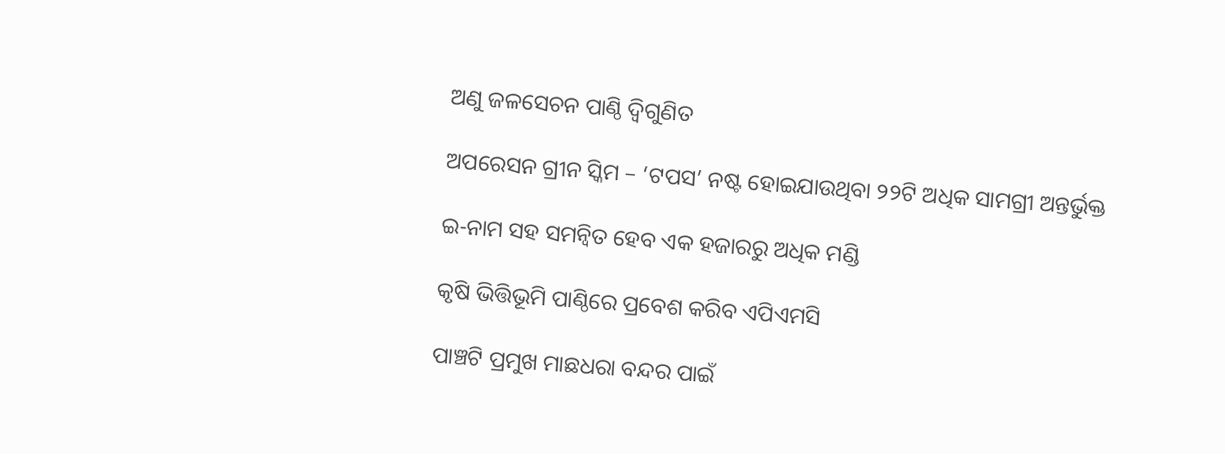ଅଣୁ ଜଳସେଚନ ପାଣ୍ଠି ଦ୍ୱିଗୁଣିତ

ଅପରେସନ ଗ୍ରୀନ ସ୍କିମ – ‘ଟପସ’ ନଷ୍ଟ ହୋଇଯାଉଥିବା ୨୨ଟି ଅଧିକ ସାମଗ୍ରୀ ଅନ୍ତର୍ଭୁକ୍ତ

ଇ-ନାମ ସହ ସମନ୍ୱିତ ହେବ ଏକ ହଜାରରୁ ଅଧିକ ମଣ୍ଡି

କୃଷି ଭିତ୍ତିଭୂମି ପାଣ୍ଠିରେ ପ୍ରବେଶ କରିବ ଏପିଏମସି

ପାଞ୍ଚଟି ପ୍ରମୁଖ ମାଛଧରା ବନ୍ଦର ପାଇଁ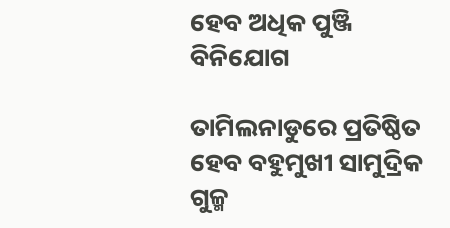ହେବ ଅଧିକ ପୁଞ୍ଜି ବିନିଯୋଗ

ତାମିଲନାଡୁରେ ପ୍ରତିଷ୍ଠିତ ହେବ ବହୁମୁଖୀ ସାମୁଦ୍ରିକ ଗୁଳ୍ମ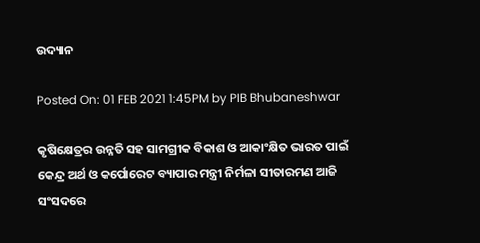ଉଦ୍ୟାନ

Posted On: 01 FEB 2021 1:45PM by PIB Bhubaneshwar

କୃଷିକ୍ଷେତ୍ରର ଉନ୍ନତି ସହ ସାମଗ୍ରୀକ ବିକାଶ ଓ ଆକାଂକ୍ଷିତ ଭାରତ ପାଇଁ କେନ୍ଦ୍ର ଅର୍ଥ ଓ କର୍ପୋରେଟ ବ୍ୟାପାର ମନ୍ତ୍ରୀ ନିର୍ମଳା ସୀତାରମଣ ଆଜି ସଂସଦରେ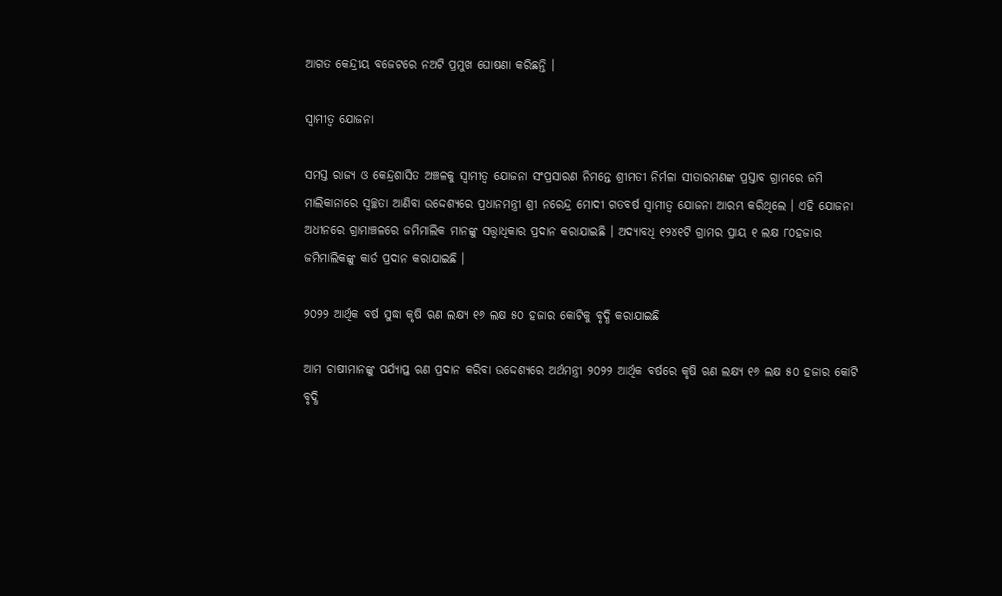ଆଗତ କେନ୍ଦ୍ରୀୟ ବଜେଟରେ ନଅଟି ପ୍ରମୁଖ ଘୋଷଣା କରିଛନ୍ତି ।

ସ୍ୱାମୀତ୍ୱ ଯୋଜନା

ସମସ୍ତ ରାଜ୍ୟ ଓ କେନ୍ଦ୍ରଶାସିତ ଅଞ୍ଚଳକୁ ସ୍ୱାମୀତ୍ୱ ଯୋଜନା ସଂପ୍ରସାରଣ ନିମନ୍ତେ ଶ୍ରୀମତୀ ନିର୍ମଳା ସୀତାରମଣଙ୍କ ପ୍ରସ୍ତାବ ଗ୍ରାମରେ ଜମି ମାଲିକାନାରେ ସ୍ୱଚ୍ଛତା ଆଣିବା ଉଦ୍ଦେଶ୍ୟରେ ପ୍ରଧାନମନ୍ତ୍ରୀ ଶ୍ରୀ ନରେନ୍ଦ୍ର ମୋଦୀ ଗତବର୍ଷ ସ୍ୱାମୀତ୍ୱ ଯୋଜନା ଆରମ୍ଭ କରିଥିଲେ । ଏହି ଯୋଜନା ଅଧୀନରେ ଗ୍ରାମାଞ୍ଚଳରେ ଜମିମାଲିକ ମାନଙ୍କୁ ସତ୍ତ୍ୱାଧିକାର ପ୍ରଦାନ କରାଯାଇଛି । ଅଦ୍ୟାବଧି ୧୨୪୧ଟି ଗ୍ରାମର ପ୍ରାୟ ୧ ଲକ୍ଷ ୮୦ହଜାର ଜମିମାଲିକଙ୍କୁ କାର୍ଡ ପ୍ରଦାନ କରାଯାଇଛି ।

୨୦୨୨ ଆର୍ଥିକ ବର୍ଷ ସୁଦ୍ଧା କୃଷି ଋଣ ଲକ୍ଷ୍ୟ ୧୬ ଲକ୍ଷ ୫୦ ହଜାର କୋଟିକୁ ବୃଦ୍ଧି କରାଯାଇଛି

ଆମ ଚାଷୀମାନଙ୍କୁ ପର୍ଯ୍ୟାପ୍ତ ଋଣ ପ୍ରଦାନ କରିବା ଉଦ୍ଦେଶ୍ୟରେ ଅର୍ଥମନ୍ତ୍ରୀ ୨୦୨୨ ଆର୍ଥିକ ବର୍ଷରେ କୃଷି ଋଣ ଲକ୍ଷ୍ୟ ୧୬ ଲକ୍ଷ ୫୦ ହଜାର କୋଟି ବୃଦ୍ଧି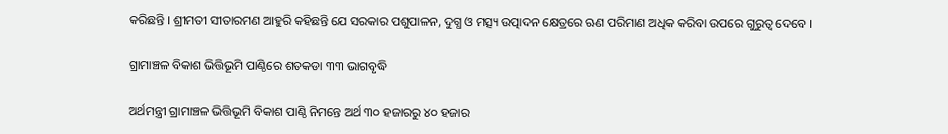କରିଛନ୍ତି । ଶ୍ରୀମତୀ ସୀତାରମଣ ଆହୁରି କହିଛନ୍ତି ଯେ ସରକାର ପଶୁପାଳନ, ଦୁଗ୍ଧ ଓ ମତ୍ସ୍ୟ ଉତ୍ପାଦନ କ୍ଷେତ୍ରରେ ଋଣ ପରିମାଣ ଅଧିକ କରିବା ଉପରେ ଗୁରୁତ୍ୱ ଦେବେ ।

ଗ୍ରାମାଞ୍ଚଳ ବିକାଶ ଭିତ୍ତିଭୂମି ପାଣ୍ଠିରେ ଶତକଡା ୩୩ ଭାଗବୃଦ୍ଧି

ଅର୍ଥମନ୍ତ୍ରୀ ଗ୍ରାମାଞ୍ଚଳ ଭିତ୍ତିଭୂମି ବିକାଶ ପାଣ୍ଠି ନିମନ୍ତେ ଅର୍ଥ ୩୦ ହଜାରରୁ ୪୦ ହଜାର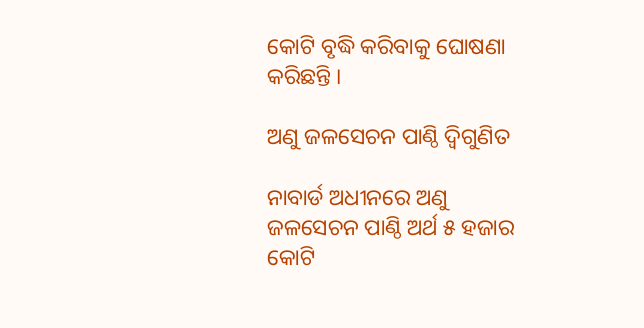କୋଟି ବୃଦ୍ଧି କରିବାକୁ ଘୋଷଣା କରିଛନ୍ତି ।

ଅଣୁ ଜଳସେଚନ ପାଣ୍ଠି ଦ୍ୱିଗୁଣିତ

ନାବାର୍ଡ ଅଧୀନରେ ଅଣୁ ଜଳସେଚନ ପାଣ୍ଠି ଅର୍ଥ ୫ ହଜାର କୋଟି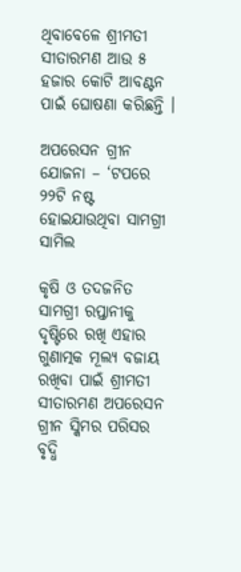ଥିବାବେଳେ ଶ୍ରୀମତୀ ସୀତାରମଣ ଆଉ ୫ ହଜାର କୋଟି ଆବଣ୍ଟନ ପାଇଁ ଘୋଷଣା କରିଛନ୍ତି ।

ଅପରେସନ ଗ୍ରୀନ ଯୋଜନା – ‘ଟପରେ ୨୨ଟି ନଷ୍ଟ ହୋଇଯାଉଥିବା ସାମଗ୍ରୀ ସାମିଲ

କୃଷି ଓ ତଦଜନିତ ସାମଗ୍ରୀ ରପ୍ତାନୀକୁ ଦୃଷ୍ଟିରେ ରଖି ଏହାର ଗୁଣାତ୍ମକ ମୂଲ୍ୟ ବଜାୟ ରଖିବା ପାଇଁ ଶ୍ରୀମତୀ ସୀତାରମଣ ଅପରେସନ ଗ୍ରୀନ ସ୍କିମର ପରିସର ବୃଦ୍ଧି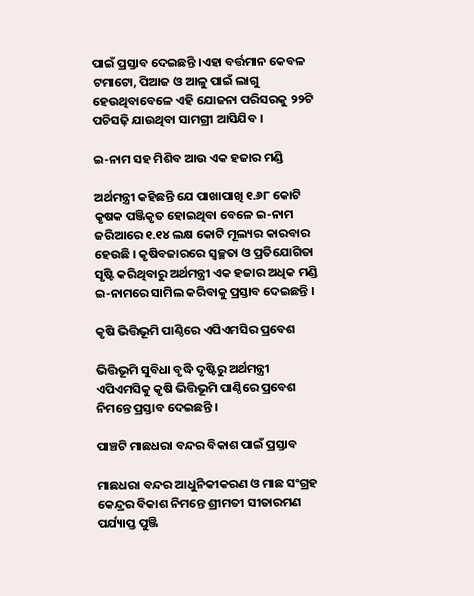ପାଇଁ ପ୍ରସ୍ତାବ ଦେଇଛନ୍ତି ।ଏହା ବର୍ତ୍ତମାନ କେବଳ ଟମାଟୋ, ପିଆଜ ଓ ଆଳୁ ପାଇଁ ଲାଗୁ ହେଉଥିବାବେଳେ ଏହି ଯୋଜନା ପରିସରକୁ ୨୨ଟି ପଚିସଢ଼ି ଯାଉଥିବା ସାମଗ୍ରୀ ଆସିଯିବ ।

ଇ-ନାମ ସହ ମିଶିବ ଆଉ ଏକ ହଜାର ମଣ୍ଡି

ଅର୍ଥମନ୍ତ୍ରୀ କହିଛନ୍ତି ଯେ ପାଖାପାଖି ୧.୬୮ କୋଟି କୃଷକ ପଞ୍ଜିକୃତ ହୋଇଥିବା ବେଳେ ଇ-ନାମ ଜରିଆରେ ୧.୧୪ ଲକ୍ଷ କୋଟି ମୂଲ୍ୟର କାରବାର ହେଉଛି । କୃଷିବଜାରରେ ସ୍ୱଚ୍ଛତା ଓ ପ୍ରତିଯୋଗିତା ସୃଷ୍ଟି କରିଥିବାରୁ ଅର୍ଥମନ୍ତ୍ରୀ ଏକ ହଜାର ଅଧିକ ମଣ୍ଡି ଇ-ନାମରେ ସାମିଲ କରିବାକୁ ପ୍ରସ୍ତାବ ଦେଇଛନ୍ତି ।

କୃଷି ଭିତ୍ତିଭୂମି ପାଣ୍ଠିରେ ଏପିଏମସିର ପ୍ରବେଶ

ଭିତ୍ତିଭୂମି ସୁବିଧା ବୃଦ୍ଧି ଦୃଷ୍ଟିରୁ ଅର୍ଥମନ୍ତ୍ରୀ ଏପିଏମସିକୁ କୃଷି ଭିତ୍ତିଭୂମି ପାଣ୍ଠିରେ ପ୍ରବେଶ ନିମନ୍ତେ ପ୍ରସ୍ତାବ ଦେଇଛନ୍ତି ।

ପାଞ୍ଚଟି ମାଛଧରା ବନ୍ଦର ବିକାଶ ପାଇଁ ପ୍ରସ୍ତାବ

ମାଛଧରା ବନ୍ଦର ଆଧୁନିକୀକରଣ ଓ ମାଛ ସଂଗ୍ରହ କେନ୍ଦ୍ରର ବିକାଶ ନିମନ୍ତେ ଶ୍ରୀମତୀ ସୀତାରମଣ ପର୍ଯ୍ୟାପ୍ତ ପୁଞ୍ଜି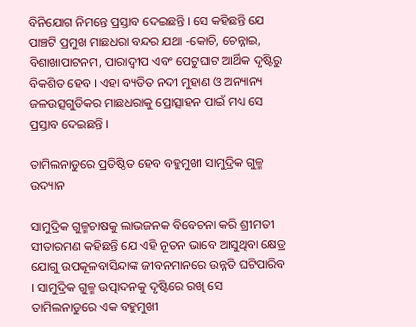ବିନିଯୋଗ ନିମନ୍ତେ ପ୍ରସ୍ତାବ ଦେଇଛନ୍ତି । ସେ କହିଛନ୍ତି ଯେ ପାଞ୍ଚଟି ପ୍ରମୁଖ ମାଛଧରା ବନ୍ଦର ଯଥା -କୋଚି, ଚେନ୍ନାଇ, ବିଶାଖାପାଟନମ, ପାରାଦ୍ୱୀପ ଏବଂ ପେଟୁଘାଟ ଆର୍ଥିକ ଦୃଷ୍ଟିରୁ ବିକଶିତ ହେବ । ଏହା ବ୍ୟତିତ ନଦୀ ମୁହାଣ ଓ ଅନ୍ୟାନ୍ୟ ଜଳଉତ୍ସଗୁଡିକର ମାଛଧରାକୁ ପ୍ରୋତ୍ସାହନ ପାଇଁ ମଧ୍ୟ ସେ ପ୍ରସ୍ତାବ ଦେଇଛନ୍ତି ।

ତାମିଲନାଡୁରେ ପ୍ରତିଷ୍ଠିତ ହେବ ବହୁମୁଖୀ ସାମୁଦ୍ରିକ ଗୁଳ୍ମ ଉଦ୍ୟାନ

ସାମୁଦ୍ରିକ ଗୁଳ୍ମଚାଷକୁ ଲାଭଜନକ ବିବେଚନା କରି ଶ୍ରୀମତୀ ସୀତାରମଣ କହିଛନ୍ତି ଯେ ଏହି ନୂତନ ଭାବେ ଆସୁଥିବା କ୍ଷେତ୍ର ଯୋଗୁ ଉପକୂଳବାସିନ୍ଦାଙ୍କ ଜୀବନମାନରେ ଉନ୍ନତି ଘଟିପାରିବ । ସାମୁଦ୍ରିକ ଗୁଳ୍ମ ଉତ୍ପାଦନକୁ ଦୃଷ୍ଟିରେ ରଖି ସେ ତାମିଲନାଡୁରେ ଏକ ବହୁମୁଖୀ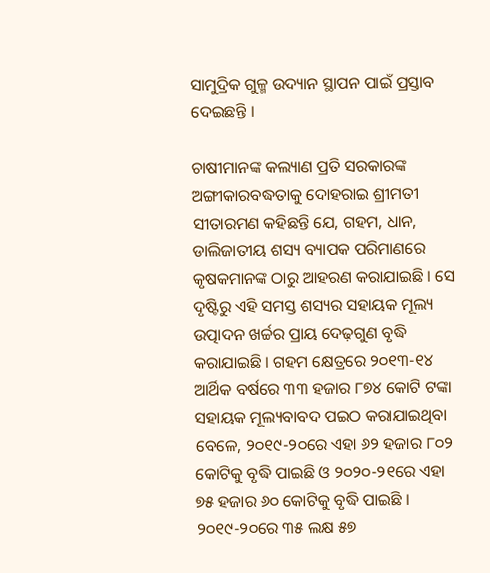ସାମୁଦ୍ରିକ ଗୁଳ୍ମ ଉଦ୍ୟାନ ସ୍ଥାପନ ପାଇଁ ପ୍ରସ୍ତାବ ଦେଇଛନ୍ତି ।

ଚାଷୀମାନଙ୍କ କଲ୍ୟାଣ ପ୍ରତି ସରକାରଙ୍କ ଅଙ୍ଗୀକାରବଦ୍ଧତାକୁ ଦୋହରାଇ ଶ୍ରୀମତୀ ସୀତାରମଣ କହିଛନ୍ତି ଯେ, ଗହମ, ଧାନ, ଡାଲିଜାତୀୟ ଶସ୍ୟ ବ୍ୟାପକ ପରିମାଣରେ କୃଷକମାନଙ୍କ ଠାରୁ ଆହରଣ କରାଯାଇଛି । ସେ ଦୃଷ୍ଟିରୁ ଏହି ସମସ୍ତ ଶସ୍ୟର ସହାୟକ ମୂଲ୍ୟ ଉତ୍ପାଦନ ଖର୍ଚ୍ଚର ପ୍ରାୟ ଦେଢ଼ଗୁଣ ବୃଦ୍ଧି କରାଯାଇଛି । ଗହମ କ୍ଷେତ୍ରରେ ୨୦୧୩-୧୪ ଆର୍ଥିକ ବର୍ଷରେ ୩୩ ହଜାର ୮୭୪ କୋଟି ଟଙ୍କା ସହାୟକ ମୂଲ୍ୟବାବଦ ପଇଠ କରାଯାଇଥିବା ବେଳେ, ୨୦୧୯-୨୦ରେ ଏହା ୬୨ ହଜାର ୮୦୨ କୋଟିକୁ ବୃଦ୍ଧି ପାଇଛି ଓ ୨୦୨୦-୨୧ରେ ଏହା ୭୫ ହଜାର ୬୦ କୋଟିକୁ ବୃଦ୍ଧି ପାଇଛି । ୨୦୧୯-୨୦ରେ ୩୫ ଲକ୍ଷ ୫୭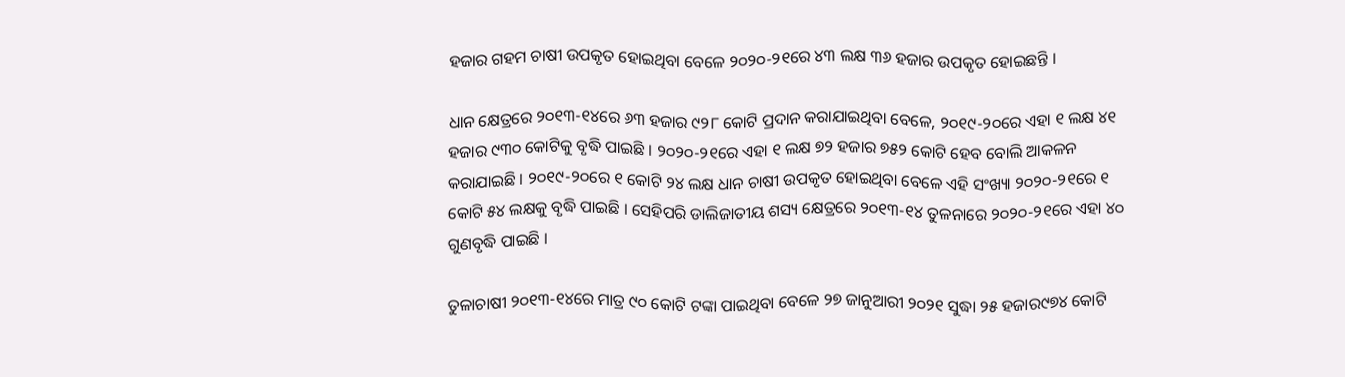ହଜାର ଗହମ ଚାଷୀ ଉପକୃତ ହୋଇଥିବା ବେଳେ ୨୦୨୦-୨୧ରେ ୪୩ ଲକ୍ଷ ୩୬ ହଜାର ଉପକୃତ ହୋଇଛନ୍ତି ।

ଧାନ କ୍ଷେତ୍ରରେ ୨୦୧୩-୧୪ରେ ୬୩ ହଜାର ୯୨୮ କୋଟି ପ୍ରଦାନ କରାଯାଇଥିବା ବେଳେ, ୨୦୧୯-୨୦ରେ ଏହା ୧ ଲକ୍ଷ ୪୧ ହଜାର ୯୩୦ କୋଟିକୁ ବୃଦ୍ଧି ପାଇଛି । ୨୦୨୦-୨୧ରେ ଏହା ୧ ଲକ୍ଷ ୭୨ ହଜାର ୭୫୨ କୋଟି ହେବ ବୋଲି ଆକଳନ କରାଯାଇଛି । ୨୦୧୯-୨୦ରେ ୧ କୋଟି ୨୪ ଲକ୍ଷ ଧାନ ଚାଷୀ ଉପକୃତ ହୋଇଥିବା ବେଳେ ଏହି ସଂଖ୍ୟା ୨୦୨୦-୨୧ରେ ୧ କୋଟି ୫୪ ଲକ୍ଷକୁ ବୃଦ୍ଧି ପାଇଛି । ସେହିପରି ଡାଲିଜାତୀୟ ଶସ୍ୟ କ୍ଷେତ୍ରରେ ୨୦୧୩-୧୪ ତୁଳନାରେ ୨୦୨୦-୨୧ରେ ଏହା ୪୦ ଗୁଣବୃଦ୍ଧି ପାଇଛି ।

ତୁଳାଚାଷୀ ୨୦୧୩-୧୪ରେ ମାତ୍ର ୯୦ କୋଟି ଟଙ୍କା ପାଇଥିବା ବେଳେ ୨୭ ଜାନୁଆରୀ ୨୦୨୧ ସୁଦ୍ଧା ୨୫ ହଜାର୯୭୪ କୋଟି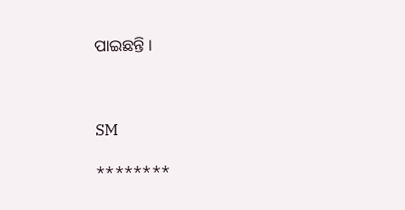ପାଇଛନ୍ତି ।



SM

********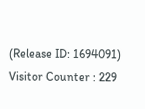(Release ID: 1694091) Visitor Counter : 229